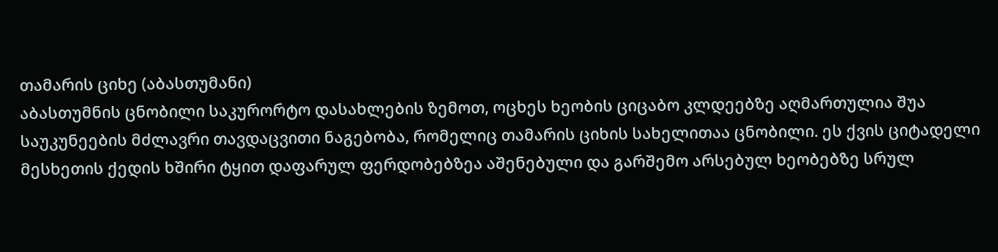თამარის ციხე (აბასთუმანი)
აბასთუმნის ცნობილი საკურორტო დასახლების ზემოთ, ოცხეს ხეობის ციცაბო კლდეებზე აღმართულია შუა საუკუნეების მძლავრი თავდაცვითი ნაგებობა, რომელიც თამარის ციხის სახელითაა ცნობილი. ეს ქვის ციტადელი მესხეთის ქედის ხშირი ტყით დაფარულ ფერდობებზეა აშენებული და გარშემო არსებულ ხეობებზე სრულ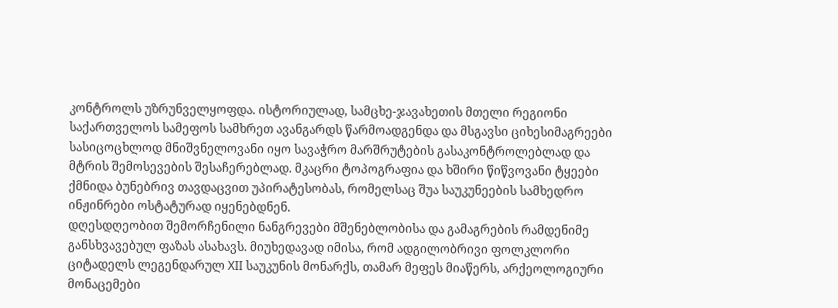კონტროლს უზრუნველყოფდა. ისტორიულად, სამცხე-ჯავახეთის მთელი რეგიონი საქართველოს სამეფოს სამხრეთ ავანგარდს წარმოადგენდა და მსგავსი ციხესიმაგრეები სასიცოცხლოდ მნიშვნელოვანი იყო სავაჭრო მარშრუტების გასაკონტროლებლად და მტრის შემოსევების შესაჩერებლად. მკაცრი ტოპოგრაფია და ხშირი წიწვოვანი ტყეები ქმნიდა ბუნებრივ თავდაცვით უპირატესობას, რომელსაც შუა საუკუნეების სამხედრო ინჟინრები ოსტატურად იყენებდნენ.
დღესდღეობით შემორჩენილი ნანგრევები მშენებლობისა და გამაგრების რამდენიმე განსხვავებულ ფაზას ასახავს. მიუხედავად იმისა, რომ ადგილობრივი ფოლკლორი ციტადელს ლეგენდარულ XII საუკუნის მონარქს, თამარ მეფეს მიაწერს, არქეოლოგიური მონაცემები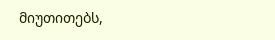მიუთითებს,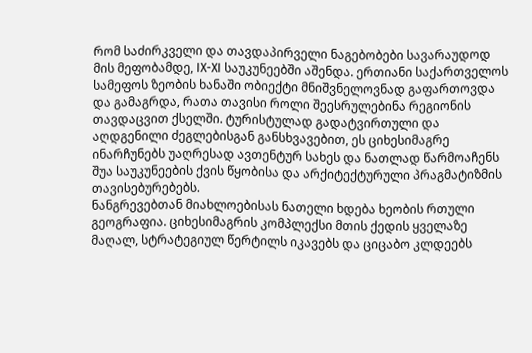რომ საძირკველი და თავდაპირველი ნაგებობები სავარაუდოდ მის მეფობამდე, IX-XI საუკუნეებში აშენდა. ერთიანი საქართველოს სამეფოს ზეობის ხანაში ობიექტი მნიშვნელოვნად გაფართოვდა და გამაგრდა, რათა თავისი როლი შეესრულებინა რეგიონის თავდაცვით ქსელში. ტურისტულად გადატვირთული და აღდგენილი ძეგლებისგან განსხვავებით, ეს ციხესიმაგრე ინარჩუნებს უაღრესად ავთენტურ სახეს და ნათლად წარმოაჩენს შუა საუკუნეების ქვის წყობისა და არქიტექტურული პრაგმატიზმის თავისებურებებს.
ნანგრევებთან მიახლოებისას ნათელი ხდება ხეობის რთული გეოგრაფია. ციხესიმაგრის კომპლექსი მთის ქედის ყველაზე მაღალ, სტრატეგიულ წერტილს იკავებს და ციცაბო კლდეებს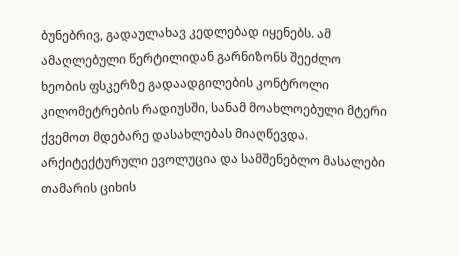ბუნებრივ, გადაულახავ კედლებად იყენებს. ამ ამაღლებული წერტილიდან გარნიზონს შეეძლო ხეობის ფსკერზე გადაადგილების კონტროლი კილომეტრების რადიუსში, სანამ მოახლოებული მტერი ქვემოთ მდებარე დასახლებას მიაღწევდა.
არქიტექტურული ევოლუცია და სამშენებლო მასალები
თამარის ციხის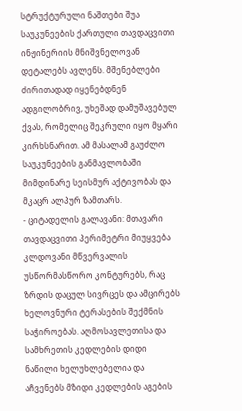სტრუქტურული ნაშთები შუა საუკუნეების ქართული თავდაცვითი ინჟინერიის მნიშვნელოვან დეტალებს ავლენს. მშენებლები ძირითადად იყენებდნენ ადგილობრივ, უხეშად დამუშავებულ ქვას, რომელიც შეკრული იყო მყარი კირხსნარით. ამ მასალამ გაუძლო საუკუნეების განმავლობაში მიმდინარე სეისმურ აქტივობას და მკაცრ ალპურ ზამთარს.
- ციტადელის გალავანი: მთავარი თავდაცვითი პერიმეტრი მიუყვება კლდოვანი მწვერვალის უსწორმასწორო კონტურებს, რაც ზრდის დაცულ სივრცეს და ამცირებს ხელოვნური ტერასების შექმნის საჭიროებას. აღმოსავლეთისა და სამხრეთის კედლების დიდი ნაწილი ხელუხლებელია და აჩვენებს მზიდი კედლების აგების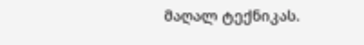მაღალ ტექნიკას.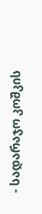- სადარაჯო კოშკის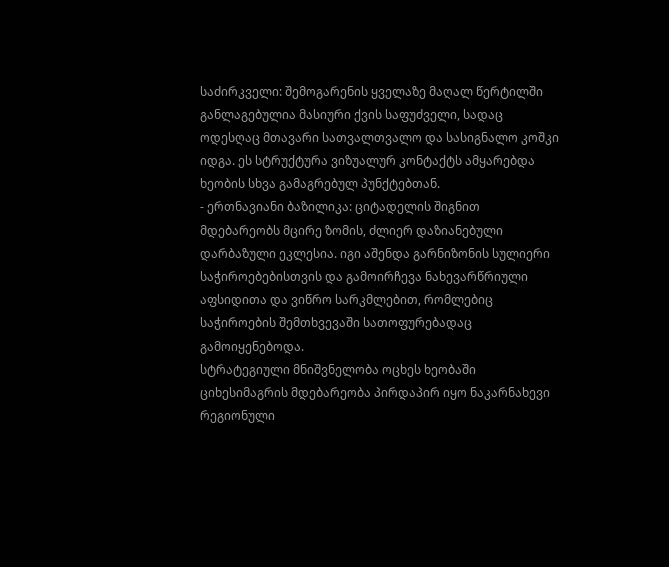საძირკველი: შემოგარენის ყველაზე მაღალ წერტილში განლაგებულია მასიური ქვის საფუძველი, სადაც ოდესღაც მთავარი სათვალთვალო და სასიგნალო კოშკი იდგა. ეს სტრუქტურა ვიზუალურ კონტაქტს ამყარებდა ხეობის სხვა გამაგრებულ პუნქტებთან.
- ერთნავიანი ბაზილიკა: ციტადელის შიგნით მდებარეობს მცირე ზომის, ძლიერ დაზიანებული დარბაზული ეკლესია. იგი აშენდა გარნიზონის სულიერი საჭიროებებისთვის და გამოირჩევა ნახევარწრიული აფსიდითა და ვიწრო სარკმლებით, რომლებიც საჭიროების შემთხვევაში სათოფურებადაც გამოიყენებოდა.
სტრატეგიული მნიშვნელობა ოცხეს ხეობაში
ციხესიმაგრის მდებარეობა პირდაპირ იყო ნაკარნახევი რეგიონული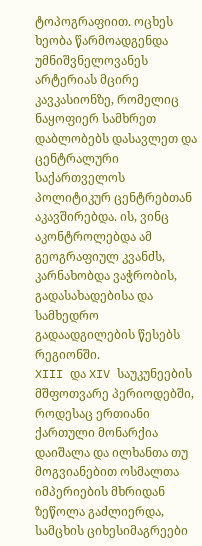ტოპოგრაფიით. ოცხეს ხეობა წარმოადგენდა უმნიშვნელოვანეს არტერიას მცირე კავკასიონზე, რომელიც ნაყოფიერ სამხრეთ დაბლობებს დასავლეთ და ცენტრალური საქართველოს პოლიტიკურ ცენტრებთან აკავშირებდა. ის, ვინც აკონტროლებდა ამ გეოგრაფიულ კვანძს, კარნახობდა ვაჭრობის, გადასახადებისა და სამხედრო გადაადგილების წესებს რეგიონში.
XIII და XIV საუკუნეების მშფოთვარე პერიოდებში, როდესაც ერთიანი ქართული მონარქია დაიშალა და ილხანთა თუ მოგვიანებით ოსმალთა იმპერიების მხრიდან ზეწოლა გაძლიერდა, სამცხის ციხესიმაგრეები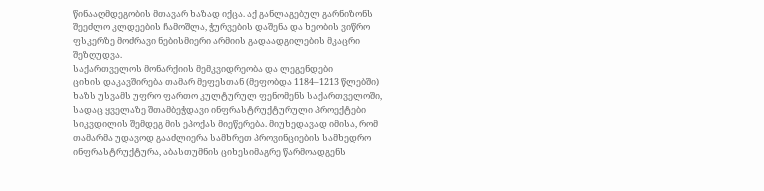წინააღმდეგობის მთავარ ხაზად იქცა. აქ განლაგებულ გარნიზონს შეეძლო კლდეების ჩამოშლა, ჭურვების დაშენა და ხეობის ვიწრო ფსკერზე მოძრავი ნებისმიერი არმიის გადაადგილების მკაცრი შეზღუდვა.
საქართველოს მონარქიის მემკვიდრეობა და ლეგენდები
ციხის დაკავშირება თამარ მეფესთან (მეფობდა 1184–1213 წლებში) ხაზს უსვამს უფრო ფართო კულტურულ ფენომენს საქართველოში, სადაც ყველაზე შთამბეჭდავი ინფრასტრუქტურული პროექტები სიკვდილის შემდეგ მის ეპოქას მიეწერება. მიუხედავად იმისა, რომ თამარმა უდავოდ გააძლიერა სამხრეთ პროვინციების სამხედრო ინფრასტრუქტურა, აბასთუმნის ციხესიმაგრე წარმოადგენს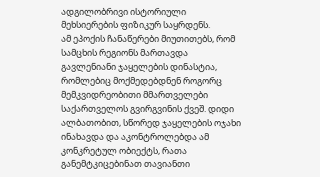ადგილობრივი ისტორიული მეხსიერების ფიზიკურ საყრდენს.
ამ ეპოქის ჩანაწერები მიუთითებს, რომ სამცხის რეგიონს მართავდა გავლენიანი ჯაყელების დინასტია, რომლებიც მოქმედებდნენ როგორც მემკვიდრეობითი მმართველები საქართველოს გვირგვინის ქვეშ. დიდი ალბათობით, სწორედ ჯაყელების ოჯახი ინახავდა და აკონტროლებდა ამ კონკრეტულ ობიექტს, რათა განემტკიცებინათ თავიანთი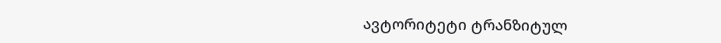ავტორიტეტი ტრანზიტულ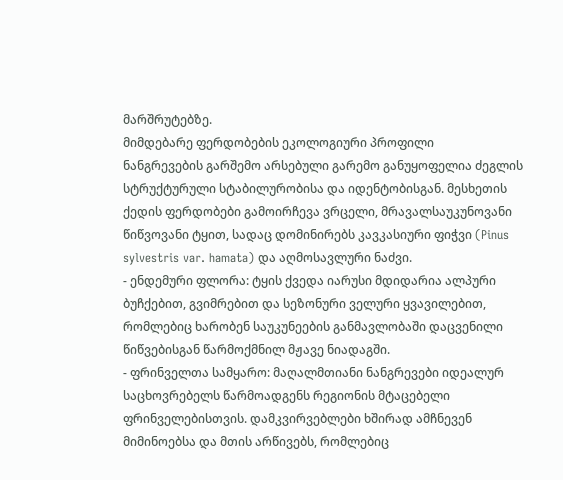მარშრუტებზე.
მიმდებარე ფერდობების ეკოლოგიური პროფილი
ნანგრევების გარშემო არსებული გარემო განუყოფელია ძეგლის სტრუქტურული სტაბილურობისა და იდენტობისგან. მესხეთის ქედის ფერდობები გამოირჩევა ვრცელი, მრავალსაუკუნოვანი წიწვოვანი ტყით, სადაც დომინირებს კავკასიური ფიჭვი (Pinus sylvestris var. hamata) და აღმოსავლური ნაძვი.
- ენდემური ფლორა: ტყის ქვედა იარუსი მდიდარია ალპური ბუჩქებით, გვიმრებით და სეზონური ველური ყვავილებით, რომლებიც ხარობენ საუკუნეების განმავლობაში დაცვენილი წიწვებისგან წარმოქმნილ მჟავე ნიადაგში.
- ფრინველთა სამყარო: მაღალმთიანი ნანგრევები იდეალურ საცხოვრებელს წარმოადგენს რეგიონის მტაცებელი ფრინველებისთვის. დამკვირვებლები ხშირად ამჩნევენ მიმინოებსა და მთის არწივებს, რომლებიც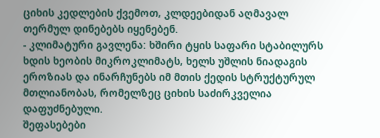ციხის კედლების ქვემოთ, კლდეებიდან აღმავალ თერმულ დინებებს იყენებენ.
- კლიმატური გავლენა: ხშირი ტყის საფარი სტაბილურს ხდის ხეობის მიკროკლიმატს, ხელს უშლის ნიადაგის ეროზიას და ინარჩუნებს იმ მთის ქედის სტრუქტურულ მთლიანობას, რომელზეც ციხის საძირკველია დაფუძნებული.
შეფასებები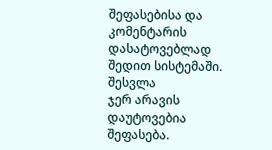შეფასებისა და კომენტარის დასატოვებლად შედით სისტემაში. შესვლა
ჯერ არავის დაუტოვებია შეფასება.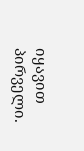იყავით პირველი.